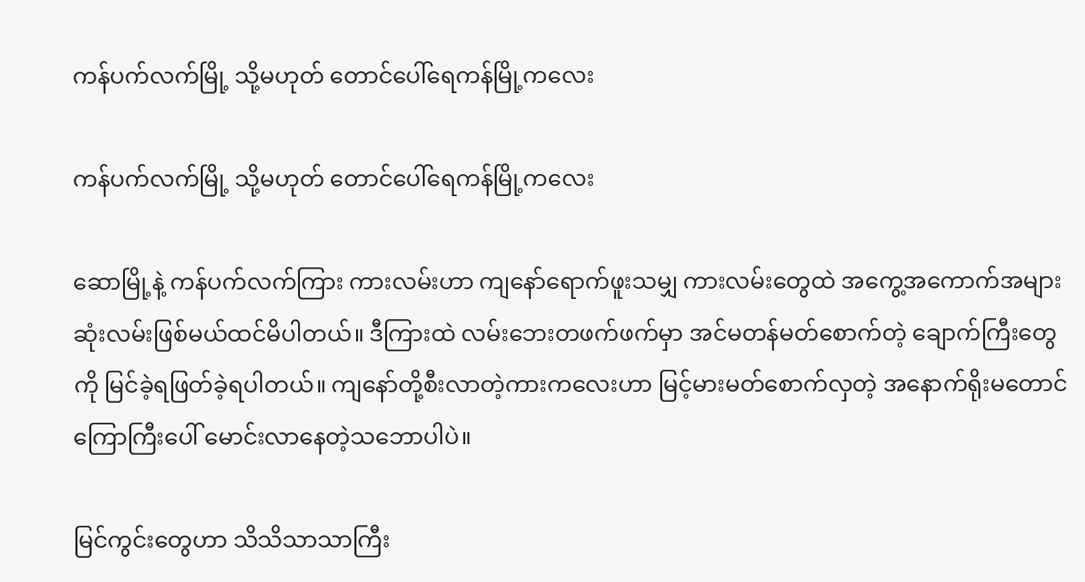ကန်ပက်လက်မြို့ သို့မဟုတ် တောင်ပေါ်ရေကန်မြို့ကလေး

ကန်ပက်လက်မြို့ သို့မဟုတ် တောင်ပေါ်ရေကန်မြို့ကလေး

ဆောမြို့နဲ့ ကန်ပက်လက်ကြား ကားလမ်းဟာ ကျနော်ရောက်ဖူးသမျှ ကားလမ်းတွေထဲ အကွေ့အကောက်အများဆုံးလမ်းဖြစ်မယ်ထင်မိပါတယ်။ ဒီကြားထဲ လမ်းဘေးတဖက်ဖက်မှာ အင်မတန်မတ်စောက်တဲ့ ချောက်ကြီးတွေကို မြင်ခဲ့ရဖြတ်ခဲ့ရပါတယ်။ ကျနော်တို့စီးလာတဲ့ကားကလေးဟာ မြင့်မားမတ်စောက်လှတဲ့ အနောက်ရိုးမတောင်ကြောကြီးပေါ် မောင်းလာနေတဲ့သဘောပါပဲ။

မြင်ကွင်းတွေဟာ သိသိသာသာကြီး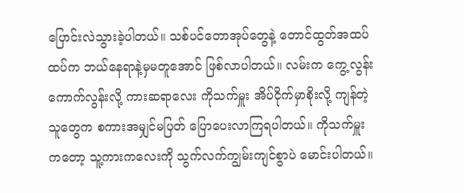ပြောင်းလဲသွားခဲ့ပါတယ်။ သစ်ပင်တောအုပ်တွေနဲ့ တောင်ထွတ်အထပ်ထပ်က ဘယ်နေရာနဲ့မှမတူအောင် ဖြစ်လာပါတယ်။ လမ်းက ကွေ့လွန်းကောက်လွန်းလို့ ကားဆရာလေး ကိုသက်မှူး အိပ်ငိုက်မှာစိုးလို့ ကျန်တဲ့သူတွေက စကားအမျှင်မပြတ် ပြောပေးလာကြရပါတယ်။ ကိုသက်မှူးကတော့ သူ့ကားကလေးကို သွက်လက်ကျွမ်းကျင်စွာပဲ မောင်းပါတယ်။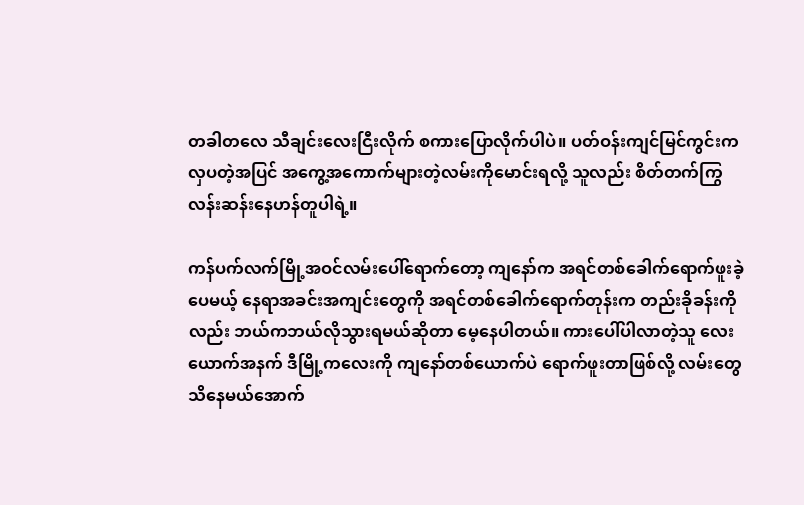တခါတလေ သီချင်းလေးငြီးလိုက် စကားပြောလိုက်ပါပဲ။ ပတ်ဝန်းကျင်မြင်ကွင်းက လှပတဲ့အပြင် အကွေ့အကောက်များတဲ့လမ်းကိုမောင်းရလို့ သူလည်း စိတ်တက်ကြွလန်းဆန်းနေဟန်တူပါရဲ့။

ကန်ပက်လက်မြို့အဝင်လမ်းပေါ်ရောက်တော့ ကျနော်က အရင်တစ်ခေါက်ရောက်ဖူးခဲ့ပေမယ့် နေရာအခင်းအကျင်းတွေကို အရင်တစ်ခေါက်ရောက်တုန်းက တည်းခိုခန်းကိုလည်း ဘယ်ကဘယ်လိုသွားရမယ်ဆိုတာ မေ့နေပါတယ်။ ကားပေါ်ပါလာတဲ့သူ လေးယောက်အနက် ဒီမြို့ကလေးကို ကျနော်တစ်ယောက်ပဲ ရောက်ဖူးတာဖြစ်လို့ လမ်းတွေသိနေမယ်အောက်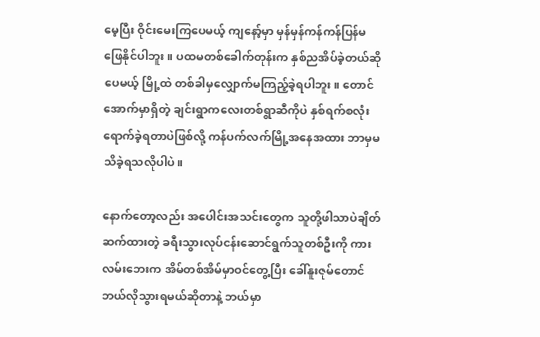မေ့ပြီး ဝိုင်းမေးကြပေမယ့် ကျနော့်မှာ မှန်မှန်ကန်ကန်ပြန်မဖြေနိုင်ပါဘူး။ ပထမတစ်ခေါက်တုန်းက နှစ်ညအိပ်ခဲ့တယ်ဆိုပေမယ့် မြို့ထဲ တစ်ခါမှလျှောက်မကြည့်ခဲ့ရပါဘူး။ တောင်အောက်မှာရှိတဲ့ ချင်းရွာကလေးတစ်ရွာဆီကိုပဲ နှစ်ရက်စလုံးရောက်ခဲ့ရတာပဲဖြစ်လို့ ကန်ပက်လက်မြို့အနေအထား ဘာမှမသိခဲ့ရသလိုပါပဲ။

နောက်တော့လည်း အပေါင်းအသင်းတွေက သူတို့ဖါသာပဲချိတ်ဆက်ထားတဲ့ ခရီးသွားလုပ်ငန်းဆောင်ရွက်သူတစ်ဦးကို ကားလမ်းဘေးက အိမ်တစ်အိမ်မှာဝင်တွေ့ပြီး ခေါ်နူးဇုမ်တောင် ဘယ်လိုသွားရမယ်ဆိုတာနဲ့ ဘယ်မှာ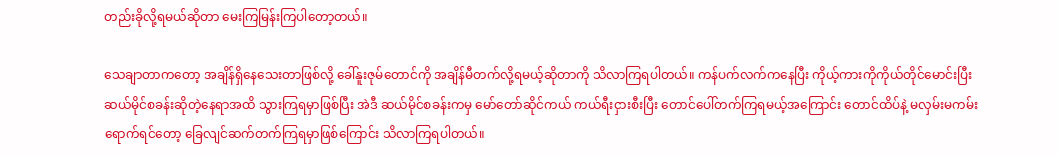တည်းခိုလို့ရမယ်ဆိုတာ မေးကြမြန်းကြပါတော့တယ်။

သေချာတာကတော့ အချိန်ရှိနေသေးတာဖြစ်လို့ ခေါ်နူးဇုမ်တောင်ကို အချိန်မီတက်လို့ရမယ့်ဆိုတာကို သိလာကြရပါတယ်။ ကန်ပက်လက်ကနေပြီး ကိုယ့်ကားကိုကိုယ်တိုင်မောင်းပြီး ဆယ်မိုင်စခန်းဆိုတဲ့နေရာအထိ သွားကြရမှာဖြစ်ပြီး အဲဒီ ဆယ်မိုင်စခန်းကမှ မော်တော်ဆိုင်ကယ် ကယ်ရီးငှားစီးပြီး တောင်ပေါ်တက်ကြရမယ့်အကြောင်း တောင်ထိပ်နဲ့ မလှမ်းမကမ်းရောက်ရင်တော့ ခြေလျင်ဆက်တက်ကြရမှာဖြစ်ကြောင်း သိလာကြရပါတယ်။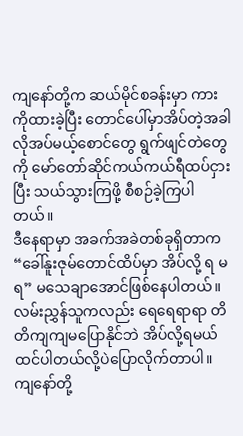ကျနော်တို့က ဆယ်မိုင်စခန်းမှာ ကားကိုထားခဲ့ပြီး တောင်ပေါ်မှာအိပ်တဲ့အခါ လိုအပ်မယ့်စောင်တွေ ရွက်ဖျင်တဲတွေကို မော်တော်ဆိုင်ကယ်ကယ်ရီထပ်ငှားပြီး သယ်သွားကြဖို့ စီစဉ်ခဲ့ကြပါတယ်။
ဒီနေရာမှာ အခက်အခဲတစ်ခုရှိတာက “ခေါ်နူးဇုမ်တောင်ထိပ်မှာ အိပ်လို့ ရ မရ” မသေချာအောင်ဖြစ်နေပါတယ်။ လမ်းညွှန်သူကလည်း ရေရေရာရာ တိတိကျကျမပြောနိုင်ဘဲ အိပ်လို့ရမယ်ထင်ပါတယ်လို့ပဲပြောလိုက်တာပါ။ ကျနော်တို့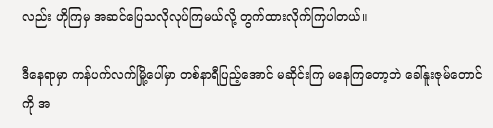လည်း ဟိုကြမှ အဆင်ပြေသလိုလုပ်ကြမယ်လို့ တွက်ထားလိုက်ကြပါတယ်။

ဒီနေရာမှာ ကန်ပက်လက်မြို့ပေါ်မှာ တစ်နာရီပြည့်အောင် မဆိုင်းကြ မနေကြတော့ဘဲ ခေါ်နူးဇုမ်တောင်ကို အ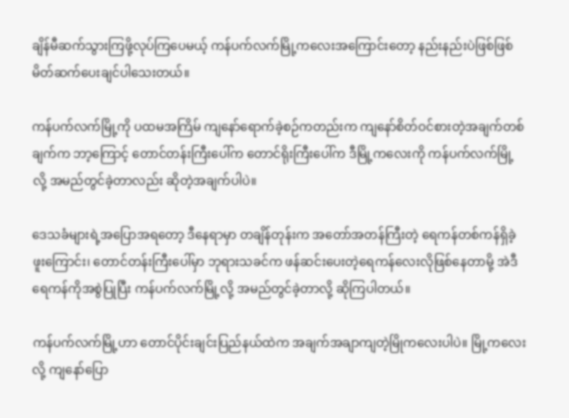ချိန်မီဆက်သွားကြဖို့လုပ်ကြပေမယ့် ကန်ပက်လက်မြို့ကလေးအကြောင်းတော့ နည်းနည်းပဲဖြစ်ဖြစ် မိတ်ဆက်ပေးချင်ပါသေးတယ်။

ကန်ပက်လက်မြို့ကို ပထမအကြိမ် ကျနော်ရောက်ခဲ့စဉ်ကတည်းက ကျနော်စိတ်ဝင်စားတဲ့အချက်တစ်ချက်က ဘာ့ကြောင့် တောင်တန်းကြီးပေါ်က တောင်ရိုးကြီးပေါ်က ဒီမြို့ကလေးကို ကန်ပက်လက်မြို့ လို့ အမည်တွင်ခဲ့တာလည်း ဆိုတဲ့အချက်ပါပဲ။

ဒေသခံများရဲ့အပြောအရတော့ ဒီနေရာမှာ တချိန်တုန်းက အတော်အတန်ကြီးတဲ့ ရေကန်တစ်ကန်ရှိခဲ့ဖူးကြောင်း၊ တောင်တန်းကြီးပေါ်မှာ ဘုရားသခင်က ဖန်ဆင်းပေးတဲ့ရေကန်လေးလိုဖြစ်နေတာမို့ အဲဒီရေကန်ကိုအစွဲပြုပြီး ကန်ပက်လက်မြို့လို့ အမည်တွင်ခဲ့တာလို့ ဆိုကြပါတယ်။

ကန်ပက်လက်မြို့ဟာ တောင်ပိုင်းချင်းပြည်နယ်ထဲက အချက်အချာကျတဲ့မြိုကလေးပါပဲ။ မြို့ကလေးလို့ ကျနော်ပြော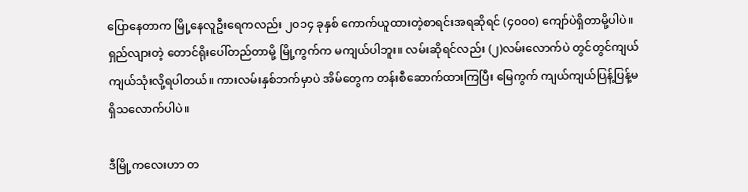ပြောနေတာက မြို့နေလူဦးရေကလည်း ၂၀၁၄ ခုနှစ် ကောက်ယူထားတဲ့စာရင်းအရဆိုရင် (၄၀၀၀) ကျော်ပဲရှိတာမို့ပါပဲ။ ရှည်လျားတဲ့ တောင်ရိုးပေါ်တည်တာမို့ မြို့ကွက်က မကျယ်ပါဘူး။ လမ်းဆိုရင်လည်း (၂)လမ်းလောက်ပဲ တွင်တွင်ကျယ်ကျယ်သုံးလို့ရပါတယ်။ ကားလမ်းနှစ်ဘက်မှာပဲ အိမ်တွေက တန်းစီဆောက်ထားကြပြီး မြေကွက် ကျယ်ကျယ်ပြန့်ပြန့်မရှိသလောက်ပါပဲ။

ဒီမြို့ကလေးဟာ တ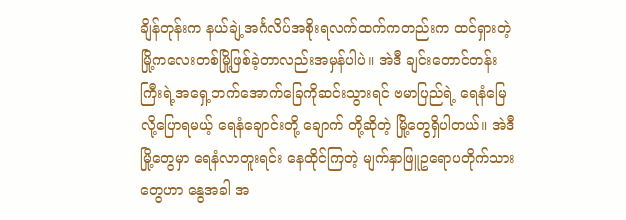ချိန်တုန်းက နယ်ချဲ့အင်္ဂလိပ်အစိုးရလက်ထက်ကတည်းက ထင်ရှားတဲ့မြို့ကလေးတစ်မြို့ဖြစ်ခဲ့တာလည်းအမှန်ပါပဲ။ အဲဒီ ချင်းတောင်တန်းကြီးရဲ့အရှေ့ဘက်အောက်ခြေကိုဆင်းသွားရင် ဗမာပြည်ရဲ့ ရေနံမြေလို့ပြောရမယ့် ရေနံချောင်းတို့ ချောက် တို့ဆိုတဲ့ မြို့တွေရှိပါတယ်။ အဲဒီမြို့တွေမှာ ရေနံလာတူးရင်း နေထိုင်ကြတဲ့ မျက်နှာဖြူဥရောပတိုက်သားတွေဟာ နွေအခါ အ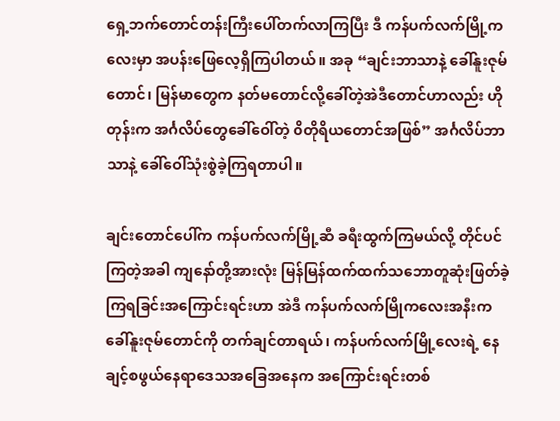ရှေ့ဘက်တောင်တန်းကြီးပေါ်တက်လာကြပြီး ဒီ ကန်ပက်လက်မြို့ကလေးမှာ အပန်းဖြေလေ့ရှိကြပါတယ်။ အခု “ချင်းဘာသာနဲ့ ခေါ်နူးဇုမ်တောင်၊ မြန်မာတွေက နတ်မတောင်လို့ခေါ်တဲ့အဲဒီတောင်ဟာလည်း ဟိုတုန်းက အင်္ဂလိပ်တွေခေါ်ဝေါ်တဲ့ ၀ိတိုရိယတောင်အဖြစ်” အင်္ဂလိပ်ဘာသာနဲ့ ခေါ်ဝေါ်သုံးစွဲခဲ့ကြရတာပါ။

ချင်းတောင်ပေါ်က ကန်ပက်လက်မြို့ဆီ ခရီးထွက်ကြမယ်လို့ တိုင်ပင်ကြတဲ့အခါ ကျနော်တို့အားလုံး မြန်မြန်ထက်ထက်သဘောတူဆုံးဖြတ်ခဲ့ကြရခြင်းအကြောင်းရင်းဟာ အဲဒီ ကန်ပက်လက်မြိုကလေးအနီးက ခေါ်နူးဇုမ်တောင်ကို တက်ချင်တာရယ်၊ ကန်ပက်လက်မြို့လေးရဲ့ နေချင့်စဖွယ်နေရာဒေသအခြေအနေက အကြောင်းရင်းတစ်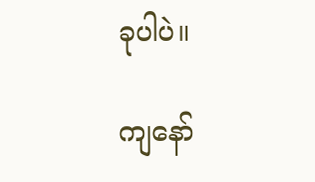ခုပါပဲ။

ကျနော်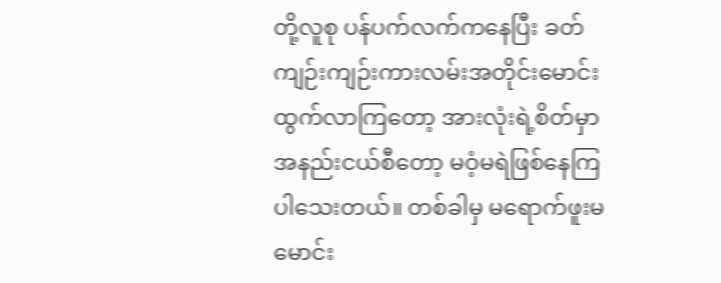တို့လူစု ပန်ပက်လက်ကနေပြီး ခတ်ကျဉ်းကျဉ်းကားလမ်းအတိုင်းမောင်းထွက်လာကြတော့ အားလုံးရဲ့စိတ်မှာ အနည်းငယ်စီတော့ မဝံ့မရဲဖြစ်နေကြပါသေးတယ်။ တစ်ခါမှ မရောက်ဖူးမမောင်း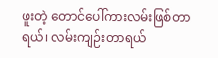ဖူးတဲ့ တောင်ပေါ်ကားလမ်းဖြစ်တာရယ်၊ လမ်းကျဉ်းတာရယ်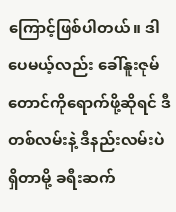ကြောင့်ဖြစ်ပါတယ်။ ဒါပေမယ့်လည်း ခေါ်နူးဇုမ်တောင်ကိုရောက်ဖို့ဆိုရင် ဒီတစ်လမ်းနဲ့ ဒီနည်းလမ်းပဲရှိတာမို့ ခရီးဆက်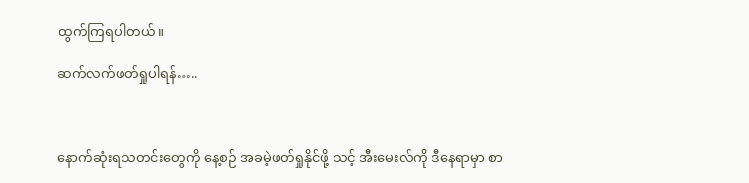ထွက်ကြရပါတယ်။

ဆက်လက်ဖတ်ရှုပါရန်…..



နောက်ဆုံးရသတင်းတွေကို နေ့စဉ် အခမဲ့ဖတ်ရှုနိုင်ဖို့ သင့် အီးမေးလ်ကို ဒီနေရာမှာ စာ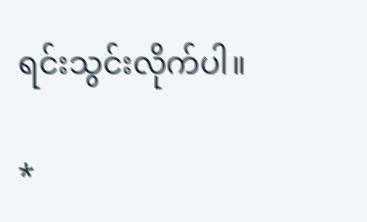ရင်းသွင်းလိုက်ပါ။

*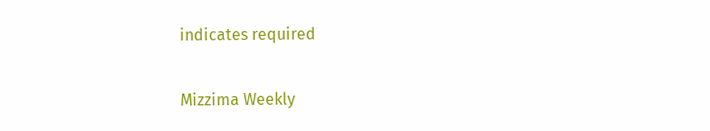indicates required

Mizzima Weekly